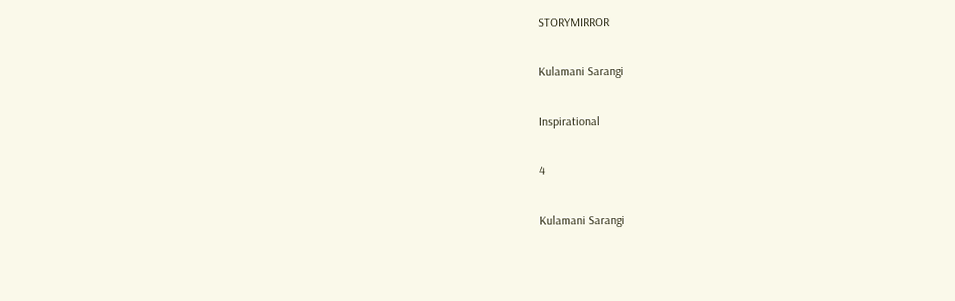STORYMIRROR

Kulamani Sarangi

Inspirational

4

Kulamani Sarangi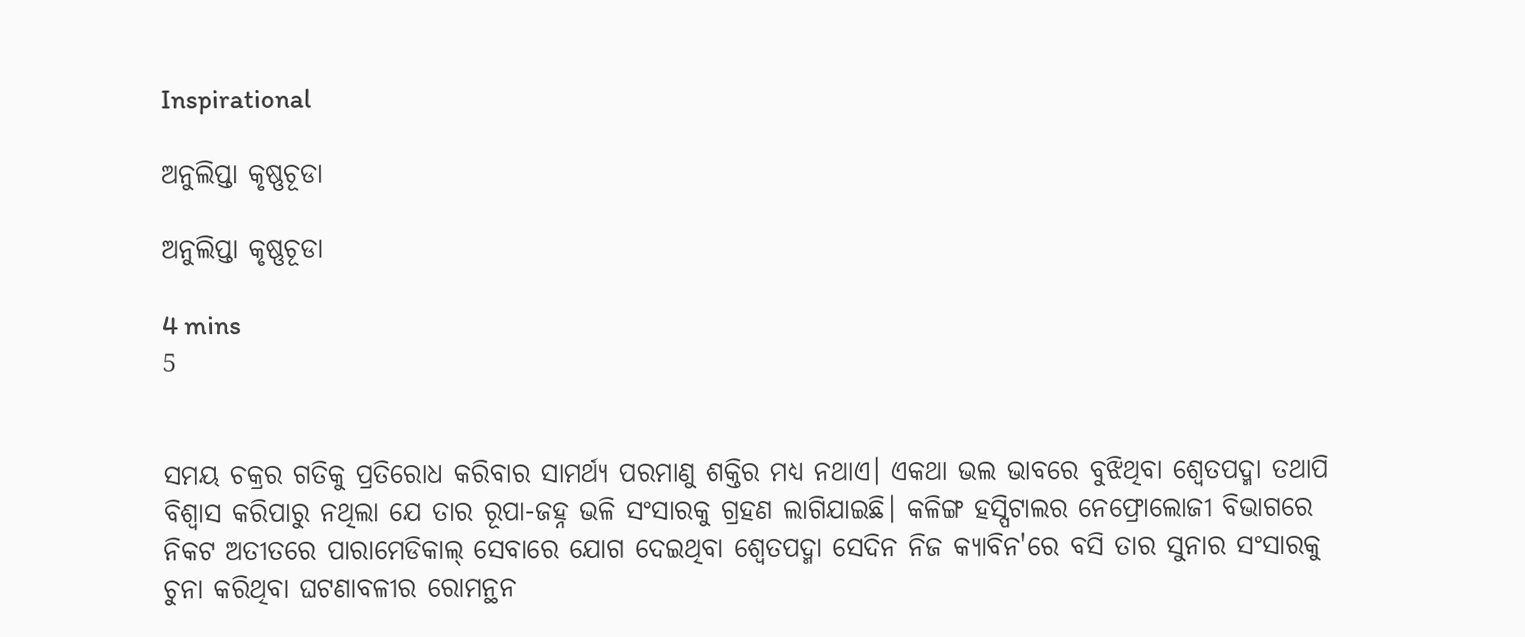Inspirational

ଅନୁଲିପ୍ତା କୃଷ୍ଣଚୂଡା

ଅନୁଲିପ୍ତା କୃଷ୍ଣଚୂଡା

4 mins
5


ସମୟ ଚକ୍ରର ଗତିକୁ ପ୍ରତିରୋଧ କରିବାର ସାମର୍ଥ୍ୟ ପରମାଣୁ ଶକ୍ତିର ମଧ୍ୟ ନଥାଏ। ଏକଥା ଭଲ ଭାବରେ ବୁଝିଥିବା ଶ୍ୱେତପଦ୍ମା ତଥାପି ବିଶ୍ବାସ କରିପାରୁ ନଥିଲା ଯେ ତାର ରୂପା-ଜହ୍ନ ଭଳି ସଂସାରକୁ ଗ୍ରହଣ ଲାଗିଯାଇଛି। କଳିଙ୍ଗ ହସ୍ପିଟାଲର ନେଫ୍ରୋଲୋଜୀ ବିଭାଗରେ ନିକଟ ଅତୀତରେ ପାରାମେଡିକାଲ୍ ସେବାରେ ଯୋଗ ଦେଇଥିବା ଶ୍ବେତପଦ୍ମା ସେଦିନ ନିଜ କ୍ୟାବିନ'ରେ ବସି ତାର ସୁନାର ସଂସାରକୁ ଚୁନା କରିଥିବା ଘଟଣାବଳୀର ରୋମନ୍ଥନ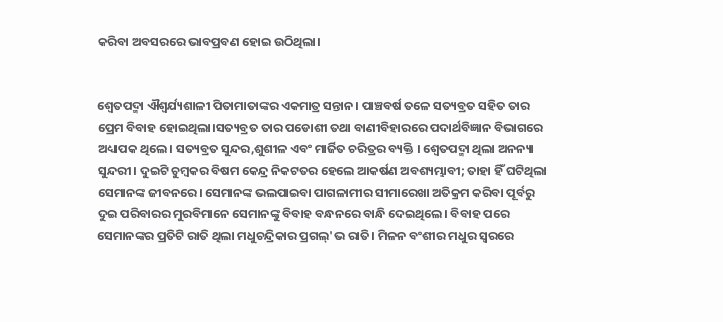କରିବା ଅବସରରେ ଭାବପ୍ରବଣ ହୋଇ ଉଠିଥିଲା।


ଶ୍ୱେତପଦ୍ମା ଐଶ୍ୱର୍ଯ୍ୟଶାଳୀ ପିତାମାତାଙ୍କର ଏକମାତ୍ର ସନ୍ତାନ। ପାଞ୍ଚବର୍ଷ ତଳେ ସତ୍ୟବ୍ରତ ସହିତ ତାର ପ୍ରେମ ବିବାହ ହୋଇଥିଲା।ସତ୍ୟବ୍ରତ ତାର ପଡୋଶୀ ତଥା ବାଣୀବିହାରରେ ପଦାର୍ଥବିଜ୍ଞାନ ବିଭାଗରେ ଅଧ୍ୟାପକ ଥିଲେ। ସତ୍ୟବ୍ରତ ସୁନ୍ଦର,ଶୁଶୀଳ ଏବଂ ମାର୍ଜିତ ଚରିତ୍ରର ବ୍ୟକ୍ତି । ଶ୍ୱେତପଦ୍ମା ଥିଲା ଅନନ୍ୟା ସୁନ୍ଦରୀ। ଦୁଇଟି ଚୁମ୍ବକର ବିଷମ କେନ୍ଦ୍ର ନିକଟତର ହେଲେ ଆକର୍ଷଣ ଅବଶ୍ୟମ୍ଭାବୀ; ତାହା ହିଁ ଘଟିଥିଲା ସେମାନଙ୍କ ଜୀବନରେ। ସେମାନଙ୍କ ଭଲପାଇବା ପାଗଳାମୀର ସୀମାରେଖା ଅତିକ୍ରମ କରିବା ପୂର୍ବରୁ ଦୁଇ ପରିବାରର ମୁରବିମାନେ ସେମାନଙ୍କୁ ବିବାହ ବନ୍ଧନରେ ବାନ୍ଧି ଦେଇଥିଲେ। ବିବାହ ପରେ ସେମାନଙ୍କର ପ୍ରତିଟି ରାତି ଥିଲା ମଧୁଚନ୍ଦ୍ରିକାର ପ୍ରଗଲ୍'ଭ ରାତି। ମିଳନ ବଂଶୀର ମଧୁର ସ୍ବରରେ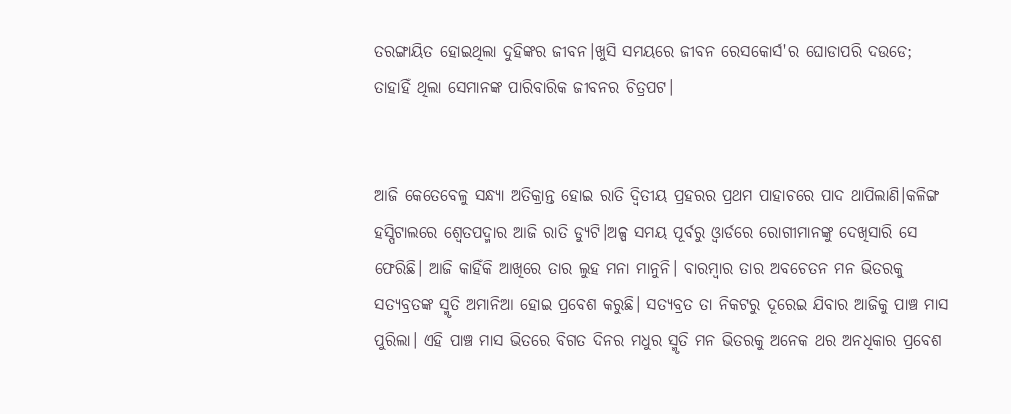ତରଙ୍ଗାୟିତ ହୋଇଥିଲା ଦୁହିଙ୍କର ଜୀବନ।ଖୁସି ସମୟରେ ଜୀବନ ରେସକୋର୍ସ'ର ଘୋଡାପରି ଦଉଡେ; ତାହାହିଁ ଥିଲା ସେମାନଙ୍କ ପାରିବାରିକ ଜୀବନର ଚିତ୍ରପଟ।


ଆଜି କେତେବେଳୁ ସନ୍ଧ୍ୟା ଅତିକ୍ରାନ୍ତ ହୋଇ ରାତି ଦ୍ବିତୀୟ ପ୍ରହରର ପ୍ରଥମ ପାହାଚରେ ପାଦ ଥାପିଲାଣି।କଳିଙ୍ଗ ହସ୍ପିଟାଲରେ ଶ୍ୱେତପଦ୍ମାର ଆଜି ରାତି ଡ୍ୟୁଟି।ଅଳ୍ପ ସମୟ ପୂର୍ବରୁ ଓ୍ବାର୍ଡରେ ରୋଗୀମାନଙ୍କୁ ଦେଖିସାରି ସେ ଫେରିଛି। ଆଜି କାହିଁକି ଆଖିରେ ତାର ଲୁହ ମନା ମାନୁନି। ବାରମ୍ବାର ତାର ଅବଚେତନ ମନ ଭିତରକୁ ସତ୍ୟବ୍ରତଙ୍କ ସ୍ମୃତି ଅମାନିଆ ହୋଇ ପ୍ରବେଶ କରୁଛି। ସତ୍ୟବ୍ରତ ତା ନିକଟରୁ ଦୂରେଇ ଯିବାର ଆଜିକୁ ପାଞ୍ଚ ମାସ ପୁରିଲା। ଏହି ପାଞ୍ଚ ମାସ ଭିତରେ ବିଗତ ଦିନର ମଧୁର ସ୍ମୃତି ମନ ଭିତରକୁ ଅନେକ ଥର ଅନଧିକାର ପ୍ରବେଶ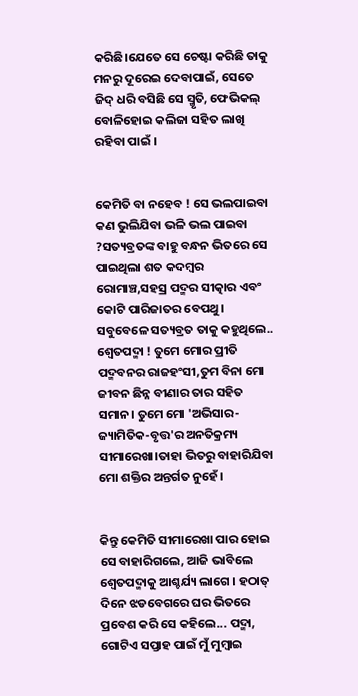କରିଛି।ଯେତେ ସେ ଚେଷ୍ଟା କରିଛି ତାକୁ ମନରୁ ଦୂରେଇ ଦେବାପାଇଁ, ସେତେ ଜିଦ୍ ଧରି ବସିଛି ସେ ସ୍ମୃତି, ଫେଭିକଲ୍ ବୋଳିହୋଇ କଲିଜା ସହିତ ଲାଖି ରହିବା ପାଇଁ ।


କେମିତି ବା ନହେବ ! ସେ ଭଲପାଇବା କଣ ଭୁଲିଯିବା ଭଳି ଭଲ ପାଇବା ?ସତ୍ୟବ୍ରତଙ୍କ ବାହୁ ବନ୍ଧନ ଭିତରେ ସେ ପାଇଥିଲା ଶତ କଦମ୍ବର ରୋମାଞ୍ଚ,ସହସ୍ର ପଦ୍ମର ସୀତ୍କାର ଏବଂ କୋଟି ପାରିଜାତର ବେପଥୁ। ସବୁବେଳେ ସତ୍ୟବ୍ରତ ତାକୁ କହୁଥିଲେ.. ଶ୍ୱେତପଦ୍ମା ! ତୁମେ ମୋର ପ୍ରୀତି ପଦ୍ମବନର ରାଜହଂସୀ,ତୁମ ବିନା ମୋ ଜୀବନ ଛିନ୍ନ ବୀଣାର ତାର ସହିତ ସମାନ। ତୁମେ ମୋ 'ଅଭିସାର-ଜ୍ୟାମିତିକ-ବୃତ୍ତ'ର ଅନତିକ୍ରମ୍ୟ ସୀମାରେଖା।ତାହା ଭିତରୁ ବାହାରିଯିବା ମୋ ଶକ୍ତିର ଅନ୍ତର୍ଗତ ନୁହେଁ।


କିନ୍ତୁ କେମିତି ସୀମାରେଖା ପାର ହୋଇ ସେ ବାହାରିଗଲେ, ଆଜି ଭାବିଲେ ଶ୍ବେତପଦ୍ମାକୁ ଆଶ୍ଚର୍ଯ୍ୟ ଲାଗେ । ହଠାତ୍ ଦିନେ ଝଡବେଗରେ ଘର ଭିତରେ ପ୍ରବେଶ କରି ସେ କହିଲେ... ପଦ୍ମା, ଗୋଟିଏ ସପ୍ତାହ ପାଇଁ ମୁଁ ମୁମ୍ବାଇ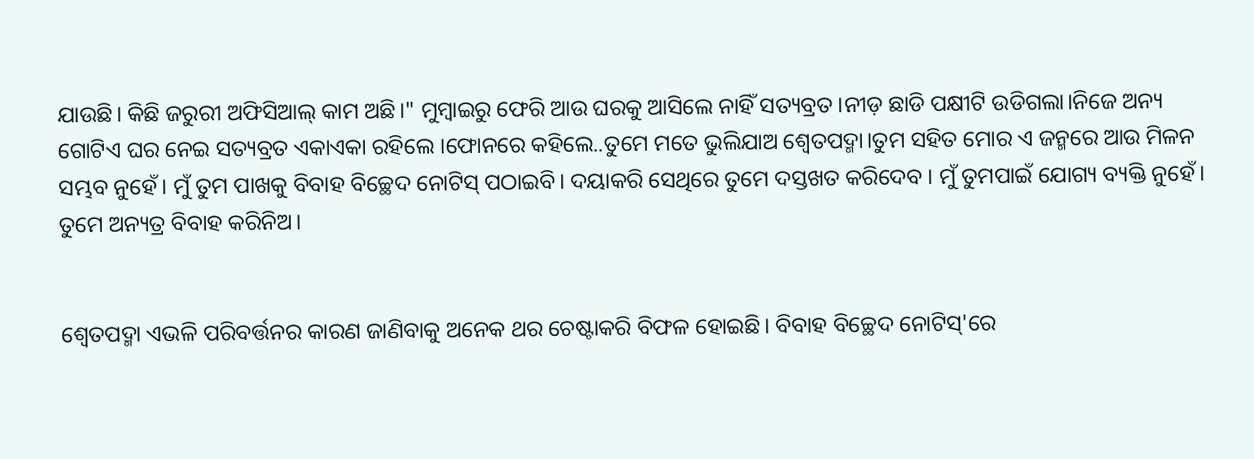ଯାଉଛି। କିଛି ଜରୁରୀ ଅଫିସିଆଲ୍ କାମ ଅଛି।" ମୁମ୍ବାଇରୁ ଫେରି ଆଉ ଘରକୁ ଆସିଲେ ନାହିଁ ସତ୍ୟବ୍ରତ।ନୀଡ଼ ଛାଡି ପକ୍ଷୀଟି ଉଡିଗଲା।ନିଜେ ଅନ୍ୟ ଗୋଟିଏ ଘର ନେଇ ସତ୍ୟବ୍ରତ ଏକାଏକା ରହିଲେ ।ଫୋନରେ କହିଲେ..ତୁମେ ମତେ ଭୁଲିଯାଅ ଶ୍ବେତପଦ୍ମା।ତୁମ ସହିତ ମୋର ଏ ଜନ୍ମରେ ଆଉ ମିଳନ ସମ୍ଭବ ନୁହେଁ। ମୁଁ ତୁମ ପାଖକୁ ବିବାହ ବିଚ୍ଛେଦ ନୋଟିସ୍ ପଠାଇବି। ଦୟାକରି ସେଥିରେ ତୁମେ ଦସ୍ତଖତ କରିଦେବ । ମୁଁ ତୁମପାଇଁ ଯୋଗ୍ୟ ବ୍ୟକ୍ତି ନୁହେଁ। ତୁମେ ଅନ୍ୟତ୍ର ବିବାହ କରିନିଅ।


ଶ୍ୱେତପଦ୍ମା ଏଭଳି ପରିବର୍ତ୍ତନର କାରଣ ଜାଣିବାକୁ ଅନେକ ଥର ଚେଷ୍ଟାକରି ବିଫଳ ହୋଇଛି। ବିବାହ ବିଚ୍ଛେଦ ନୋଟିସ୍'ରେ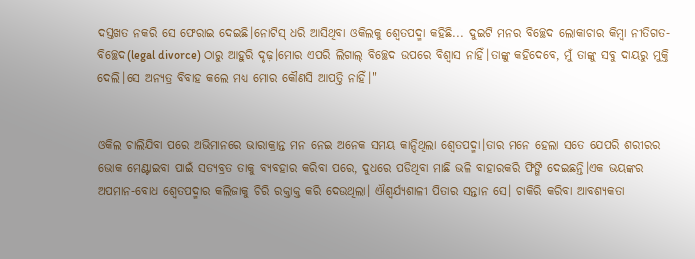ଦସ୍ତଖତ ନକରି ସେ ଫେରାଇ ଦେଇଛି।ନୋଟିସ୍ ଧରି ଆସିଥିବା ଓକିଲକୁ ଶ୍ୱେତପଦ୍ମା କହିଛି... ଦୁଇଟି ମନର ବିଚ୍ଛେଦ ଲୋକାଚାର କିମ୍ବା ନୀତିଗତ-ବିଚ୍ଛେଦ(legal divorce) ଠାରୁ ଆହୁରି ଦୃଢ଼।ମୋର ଏପରି ଲିଗାଲ୍ ବିଚ୍ଛେଦ ଉପରେ ବିଶ୍ବାସ ନାହିଁ।ତାଙ୍କୁ କହିଦେବେ, ମୁଁ ତାଙ୍କୁ ସବୁ ଦାୟରୁ ମୁକ୍ତି ଦେଲି।ସେ ଅନ୍ୟତ୍ର ବିବାହ କଲେ ମଧ୍ୟ ମୋର କୌଣସି ଆପତ୍ତି ନାହିଁ।"


ଓକିଲ ଚାଲିଯିବା ପରେ ଅଭିମାନରେ ଭାରାକ୍ରାନ୍ତ ମନ ନେଇ ଅନେକ ସମୟ କାନ୍ଦିଥିଲା ଶ୍ୱେତପଦ୍ମା।ତାର ମନେ ହେଲା ସତେ ଯେପରି ଶରୀରର ଭୋକ ମେଣ୍ଟାଇବା ପାଇଁ ସତ୍ୟବ୍ରତ ତାକୁ ବ୍ୟବହାର କରିବା ପରେ, ଦୁଧରେ ପଡିଥିବା ମାଛି ଭଳି ବାହାରକରି ଫିଙ୍ଗି ଦେଇଛନ୍ତି।ଏକ ଭୟଙ୍କର ଅପମାନ-ବୋଧ ଶ୍ୱେତପଦ୍ମାର କଲିଜାକୁ ଚିରି ରକ୍ତାକ୍ତ କରି ଦେଉଥିଲା। ଐଶ୍ୱର୍ଯ୍ୟଶାଳୀ ପିତାର ସନ୍ତାନ ସେ। ଚାକିରି କରିବା ଆବଶ୍ୟକତା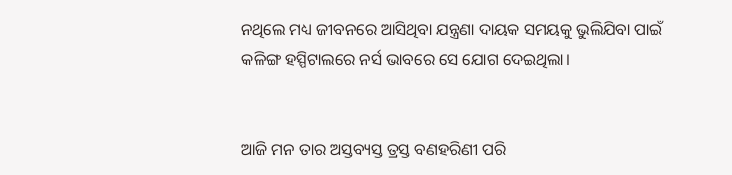ନଥିଲେ ମଧ୍ୟ ଜୀବନରେ ଆସିଥିବା ଯନ୍ତ୍ରଣା ଦାୟକ ସମୟକୁ ଭୁଲିଯିବା ପାଇଁ କଳିଙ୍ଗ ହସ୍ପିଟାଲରେ ନର୍ସ ଭାବରେ ସେ ଯୋଗ ଦେଇଥିଲା।


ଆଜି ମନ ତାର ଅସ୍ତବ୍ୟସ୍ତ ତ୍ରସ୍ତ ବଣହରିଣୀ ପରି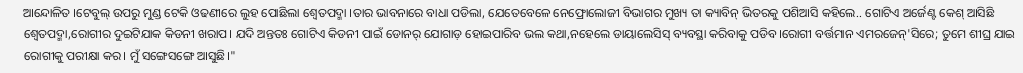ଆନ୍ଦୋଳିତ ।ଟେବୁଲ୍ ଉପରୁ ମୁଣ୍ଡ ଟେକି ଓଢଣୀରେ ଲୁହ ପୋଛିଲା ଶ୍ୱେତପଦ୍ମା ।ତାର ଭାବନାରେ ବାଧା ପଡିଲା, ଯେତେବେଳେ ନେଫ୍ରୋଲୋଜୀ ବିଭାଗର ମୁଖ୍ୟ ତା କ୍ୟାବିନ୍ ଭିତରକୁ ପଶିଆସି କହିଲେ.. ଗୋଟିଏ ଅର୍ଜେଣ୍ଟ କେଶ୍ ଆସିଛି ଶ୍ୱେତପଦ୍ମା,ରୋଗୀର ଦୁଇଟିଯାକ କିଡନୀ ଖରାପ। ଯଦି ଅନ୍ତତଃ ଗୋଟିଏ କିଡନୀ ପାଇଁ ଡୋନର୍ ଯୋଗାଡ଼ ହୋଇପାରିବ ଭଲ କଥା,ନହେଲେ ଡାୟାଲେସିସ୍ ବ୍ୟବସ୍ଥା କରିବାକୁ ପଡିବ।ରୋଗୀ ବର୍ତ୍ତମାନ ଏମରଜେନ୍'ସିରେ; ତୁମେ ଶୀଘ୍ର ଯାଇ ରୋଗୀକୁ ପରୀକ୍ଷା କର। ମୁଁ ସଙ୍ଗେସଙ୍ଗେ ଆସୁଛି।"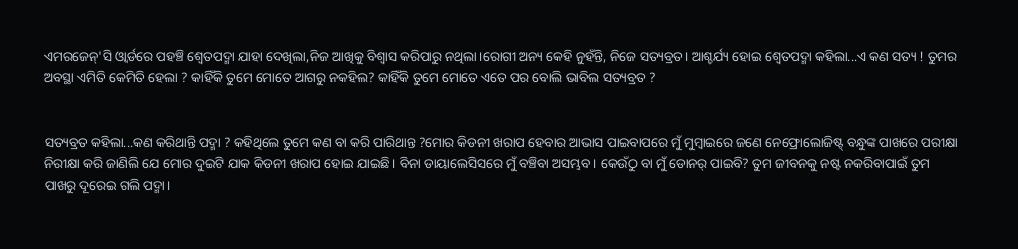ଏମରଜେନ୍'ସି ଓ୍ବାର୍ଡରେ ପହଞ୍ଚି ଶ୍ୱେତପଦ୍ମା ଯାହା ଦେଖିଲା,ନିଜ ଆଖିକୁ ବିଶ୍ବାସ କରିପାରୁ ନଥିଲା।ରୋଗୀ ଅନ୍ୟ କେହି ନୁହଁନ୍ତି, ନିଜେ ସତ୍ୟବ୍ରତ। ଆଶ୍ଚର୍ଯ୍ୟ ହୋଇ ଶ୍ୱେତପଦ୍ମା କହିଲା...ଏ କଣ ସତ୍ୟ ! ତୁମର ଅବସ୍ଥା ଏମିତି କେମିତି ହେଲା ? କାହିଁକି ତୁମେ ମୋତେ ଆଗରୁ ନକହିଲ? କାହିଁକି ତୁମେ ମୋତେ ଏତେ ପର ବୋଲି ଭାବିଲ ସତ୍ୟବ୍ରତ ?


ସତ୍ୟବ୍ରତ କହିଲା...କଣ କରିଥାନ୍ତି ପଦ୍ମା ? କହିଥିଲେ ତୁମେ କଣ ବା କରି ପାରିଥାନ୍ତ ?ମୋର କିଡନୀ ଖରାପ ହେବାର ଆଭାସ ପାଇବାପରେ ମୁଁ ମୁମ୍ବାଇରେ ଜଣେ ନେଫ୍ରୋଲୋଜିଷ୍ଟ୍ ବନ୍ଧୁଙ୍କ ପାଖରେ ପରୀକ୍ଷା ନିରୀକ୍ଷା କରି ଜାଣିଲି ଯେ ମୋର ଦୁଇଟି ଯାକ କିଡନୀ ଖରାପ ହୋଇ ଯାଇଛି। ବିନା ଡାୟାଲେସିସରେ ମୁଁ ବଞ୍ଚିବା ଅସମ୍ଭବ। କେଉଁଠୁ ବା ମୁଁ ଡୋନର୍ ପାଇବି? ତୁମ ଜୀବନକୁ ନଷ୍ଟ ନକରିବାପାଇଁ ତୁମ ପାଖରୁ ଦୂରେଇ ଗଲି ପଦ୍ମା।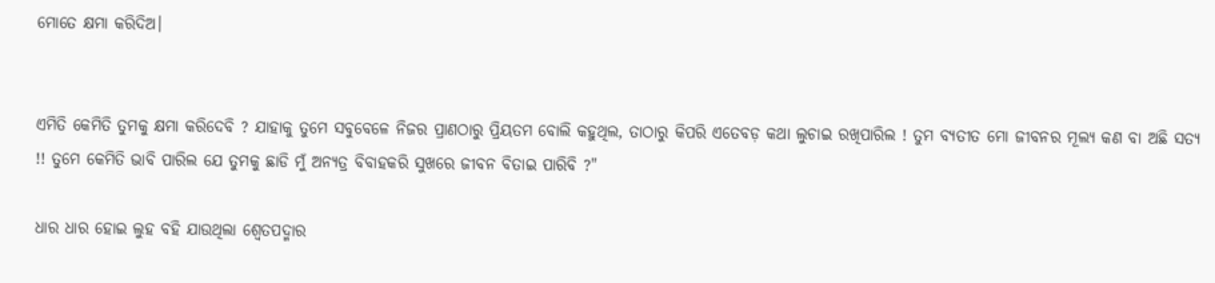ମୋତେ କ୍ଷମା କରିଦିଅ।


ଏମିତି କେମିତି ତୁମକୁ କ୍ଷମା କରିଦେବି ? ଯାହାକୁ ତୁମେ ସବୁବେଳେ ନିଜର ପ୍ରାଣଠାରୁ ପ୍ରିୟତମ ବୋଲି କହୁଥିଲ, ତାଠାରୁ କିପରି ଏତେବଡ଼ କଥା ଲୁଚାଇ ରଖିପାରିଲ ! ତୁମ ବ୍ୟତୀତ ମୋ ଜୀବନର ମୂଲ୍ୟ କଣ ବା ଅଛି ସତ୍ୟ !! ତୁମେ କେମିତି ଭାବି ପାରିଲ ଯେ ତୁମକୁ ଛାଡି ମୁଁ ଅନ୍ୟତ୍ର ବିବାହକରି ସୁଖରେ ଜୀବନ ବିତାଇ ପାରିବି ?"

ଧାର ଧାର ହୋଇ ଲୁହ ବହି ଯାଉଥିଲା ଶ୍ବେତପଦ୍ମାର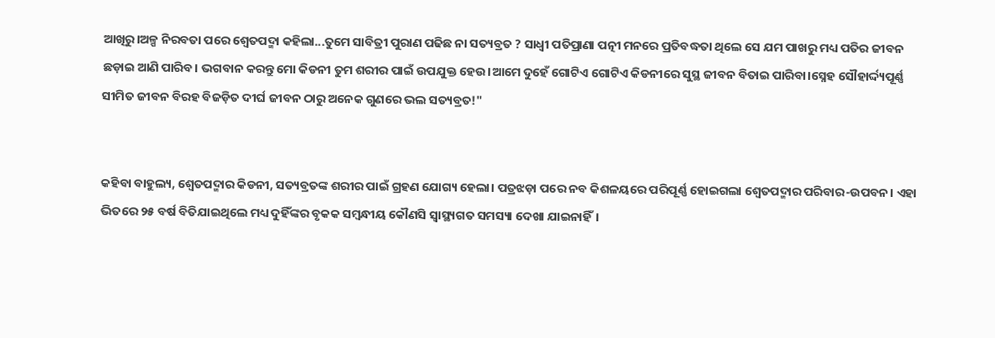ଆଖିରୁ।ଅଳ୍ପ ନିରବତା ପରେ ଶ୍ୱେତପଦ୍ମା କହିଲା...ତୁମେ ସାବିତ୍ରୀ ପୁରାଣ ପଢିଛ ନା ସତ୍ୟବ୍ରତ ? ସାଧ୍ୱୀ ପତିପ୍ରାଣା ପତ୍ନୀ ମନରେ ପ୍ରତିବଦ୍ଧତା ଥିଲେ ସେ ଯମ ପାଖରୁ ମଧ୍ୟ ପତିର ଜୀବନ ଛଡ଼ାଇ ଆଣି ପାରିବ। ଭଗବାନ କରନ୍ତୁ ମୋ କିଡନୀ ତୁମ ଶରୀର ପାଇଁ ଉପଯୁକ୍ତ ହେଉ।ଆମେ ଦୁହେଁ ଗୋଟିଏ ଗୋଟିଏ କିଡନୀରେ ସୁସ୍ଥ ଜୀବନ ବିତାଇ ପାରିବା।ସ୍ନେହ ସୌହାର୍ଦ୍ଦ୍ୟପୂର୍ଣ୍ଣ ସୀମିତ ଜୀବନ ବିରହ ବିଜଡ଼ିତ ଦୀର୍ଘ ଜୀବନ ଠାରୁ ଅନେକ ଗୁଣରେ ଭଲ ସତ୍ୟବ୍ରତ!"


କହିବା ବାହୁଲ୍ୟ, ଶ୍ୱେତପଦ୍ମାର କିଡନୀ, ସତ୍ୟବ୍ରତଙ୍କ ଶରୀର ପାଇଁ ଗ୍ରହଣ ଯୋଗ୍ୟ ହେଲା। ପତ୍ରଝଡ଼ା ପରେ ନବ କିଶଳୟରେ ପରିପୂର୍ଣ୍ଣ ହୋଇଗଲା ଶ୍ବେତପଦ୍ମାର ପରିବାର-ଉପବନ। ଏହା ଭିତରେ ୨୫ ବର୍ଷ ବିତିଯାଇଥିଲେ ମଧ୍ୟ ଦୁହିଁଙ୍କର ବୃକକ ସମ୍ବନ୍ଧୀୟ କୌଣସି ସ୍ବାସ୍ଥ୍ୟଗତ ସମସ୍ୟା ଦେଖା ଯାଇନାହିଁ।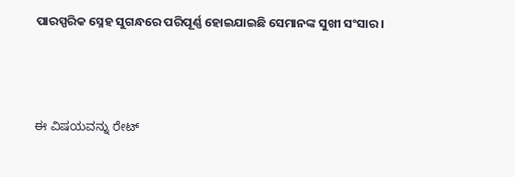ପାରସ୍ପରିକ ସ୍ନେହ ସୁଗନ୍ଧରେ ପରିପୂର୍ଣ୍ଣ ହୋଇଯାଇଛି ସେମାନଙ୍କ ସୁଖୀ ସଂସାର।



ಈ ವಿಷಯವನ್ನು ರೇಟ್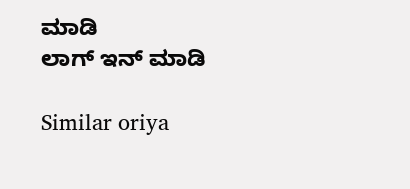ಮಾಡಿ
ಲಾಗ್ ಇನ್ ಮಾಡಿ

Similar oriya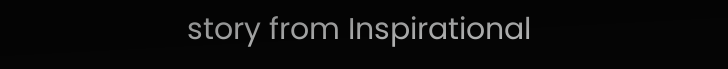story from Inspirational